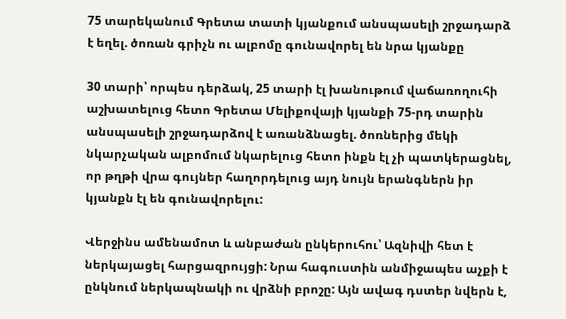75 տարեկանում Գրետա տատի կյանքում անսպասելի շրջադարձ է եղել. ծոռան գրիչն ու ալբոմը գունավորել են նրա կյանքը

30 տարի՝ որպես դերձակ, 25 տարի էլ խանութում վաճառողուհի աշխատելուց հետո Գրետա Մելիքովայի կյանքի 75-րդ տարին անսպասելի շրջադարձով է առանձնացել. ծոռներից մեկի նկարչական ալբոմում նկարելուց հետո ինքն էլ չի պատկերացնել, որ թղթի վրա գույներ հաղորդելուց այդ նույն երանգներն իր կյանքն էլ են գունավորելու:

Վերջինս ամենամոտ և անբաժան ընկերուհու՝ Ազնիվի հետ է ներկայացել հարցազրույցի: Նրա հագուստին անմիջապես աչքի է ընկնում ներկապնակի ու վրձնի բրոշը: Այն ավագ դստեր նվերն է,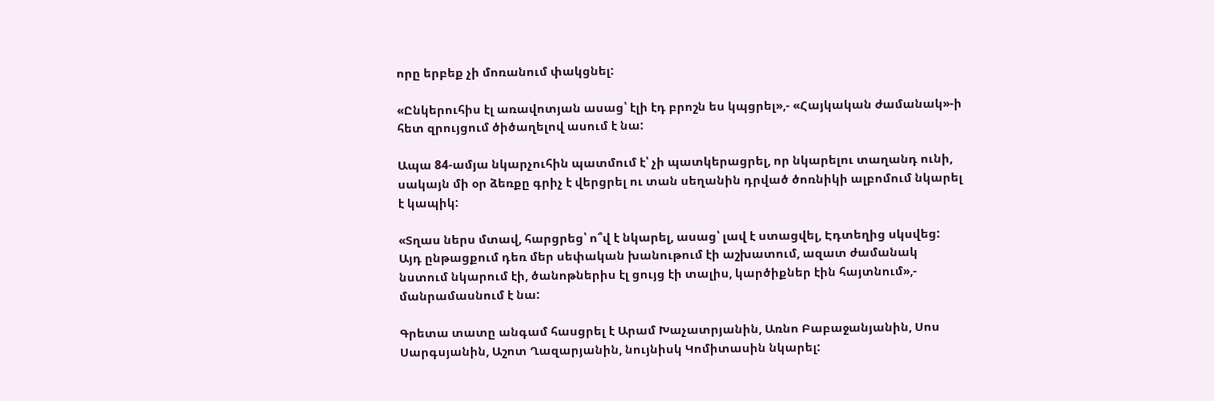որը երբեք չի մոռանում փակցնել:

«Ընկերուհիս էլ առավոտյան ասաց՝ էլի էդ բրոշն ես կպցրել»,- «Հայկական ժամանակ»-ի հետ զրույցում ծիծաղելով ասում է նա:

Ապա 84-ամյա նկարչուհին պատմում է՝ չի պատկերացրել, որ նկարելու տաղանդ ունի, սակայն մի օր ձեռքը գրիչ է վերցրել ու տան սեղանին դրված ծոռնիկի ալբոմում նկարել է կապիկ:

«Տղաս ներս մտավ, հարցրեց՝ ո՞վ է նկարել, ասաց՝ լավ է ստացվել, Էդտեղից սկսվեց: Այդ ընթացքում դեռ մեր սեփական խանութում էի աշխատում, ազատ ժամանակ նստում նկարում էի, ծանոթներիս էլ ցույց էի տալիս, կարծիքներ էին հայտնում»,- մանրամասնում է նա:

Գրետա տատը անգամ հասցրել է Արամ Խաչատրյանին, Առնո Բաբաջանյանին, Սոս Սարգսյանին, Աշոտ Ղազարյանին, նույնիսկ Կոմիտասին նկարել: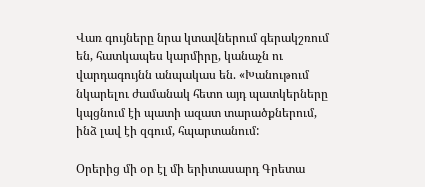Վառ գույները նրա կտավներում գերակշռում են, հատկապես կարմիրը, կանաչն ու վարդագույնն անպակաս են. «Խանութում նկարելու ժամանակ հետո այդ պատկերները կպցնում էի պատի ազատ տարածքներում, ինձ լավ էի զգում, հպարտանում:

Օրերից մի օր էլ մի երիտասարդ Գրետա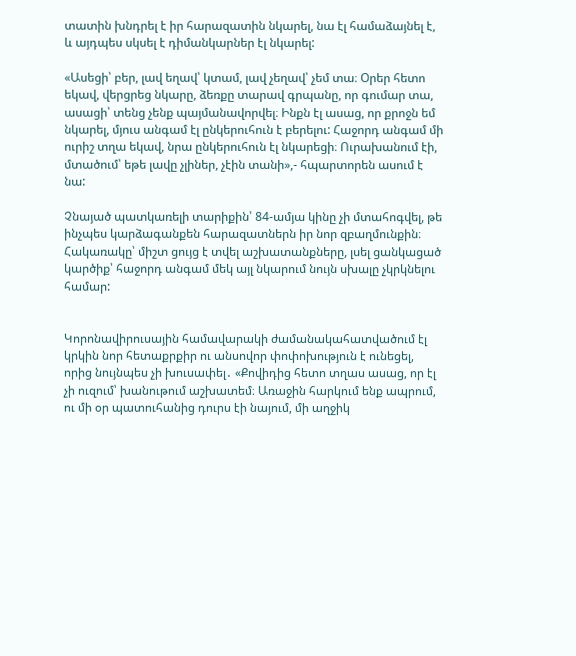տատին խնդրել է իր հարազատին նկարել, նա էլ համաձայնել է, և այդպես սկսել է դիմանկարներ էլ նկարել:

«Ասեցի՝ բեր, լավ եղավ՝ կտամ, լավ չեղավ՝ չեմ տա։ Օրեր հետո եկավ, վերցրեց նկարը, ձեռքը տարավ գրպանը, որ գումար տա, ասացի՝ տենց չենք պայմանավորվել։ Ինքն էլ ասաց, որ քրոջն եմ նկարել, մյուս անգամ էլ ընկերուհուն է բերելու: Հաջորդ անգամ մի ուրիշ տղա եկավ, նրա ընկերուհուն էլ նկարեցի։ Ուրախանում էի, մտածում՝ եթե լավը չլիներ, չէին տանի»,- հպարտորեն ասում է նա:

Չնայած պատկառելի տարիքին՝ 84-ամյա կինը չի մտահոգվել, թե ինչպես կարձագանքեն հարազատներն իր նոր զբաղմունքին։ Հակառակը՝ միշտ ցույց է տվել աշխատանքները, լսել ցանկացած կարծիք՝ հաջորդ անգամ մեկ այլ նկարում նույն սխալը չկրկնելու համար:


Կորոնավիրուսային համավարակի ժամանակահատվածում էլ կրկին նոր հետաքրքիր ու անսովոր փոփոխություն է ունեցել, որից նույնպես չի խուսափել․ «Քովիդից հետո տղաս ասաց, որ էլ չի ուզում՝ խանութում աշխատեմ։ Առաջին հարկում ենք ապրում, ու մի օր պատուհանից դուրս էի նայում, մի աղջիկ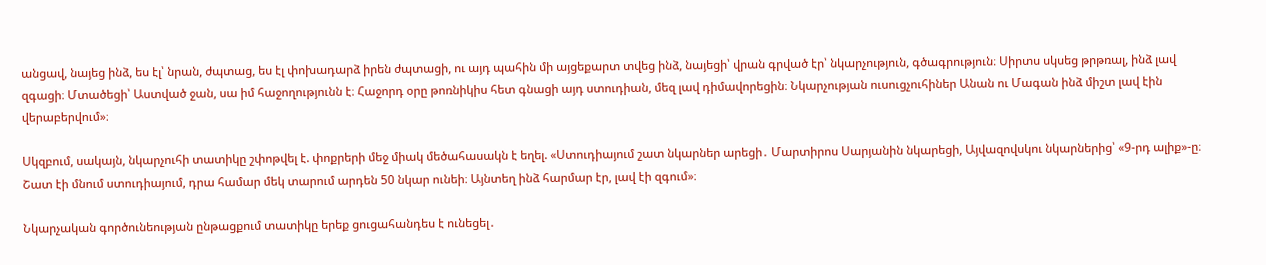անցավ, նայեց ինձ, ես էլ՝ նրան, ժպտաց, ես էլ փոխադարձ իրեն ժպտացի, ու այդ պահին մի այցեքարտ տվեց ինձ, նայեցի՝ վրան գրված էր՝ նկարչություն, գծագրություն։ Սիրտս սկսեց թրթռալ, ինձ լավ զգացի։ Մտածեցի՝ Աստված ջան, սա իմ հաջողությունն է։ Հաջորդ օրը թոռնիկիս հետ գնացի այդ ստուդիան, մեզ լավ դիմավորեցին։ Նկարչության ուսուցչուհիներ Անան ու Մագան ինձ միշտ լավ էին վերաբերվում»։

Սկզբում, սակայն, նկարչուհի տատիկը շփոթվել է. փոքրերի մեջ միակ մեծահասակն է եղել. «Ստուդիայում շատ նկարներ արեցի․ Մարտիրոս Սարյանին նկարեցի, Այվազովսկու նկարներից՝ «9-րդ ալիք»-ը։ Շատ էի մնում ստուդիայում, դրա համար մեկ տարում արդեն 50 նկար ունեի։ Այնտեղ ինձ հարմար էր, լավ էի զգում»։

Նկարչական գործունեության ընթացքում տատիկը երեք ցուցահանդես է ունեցել․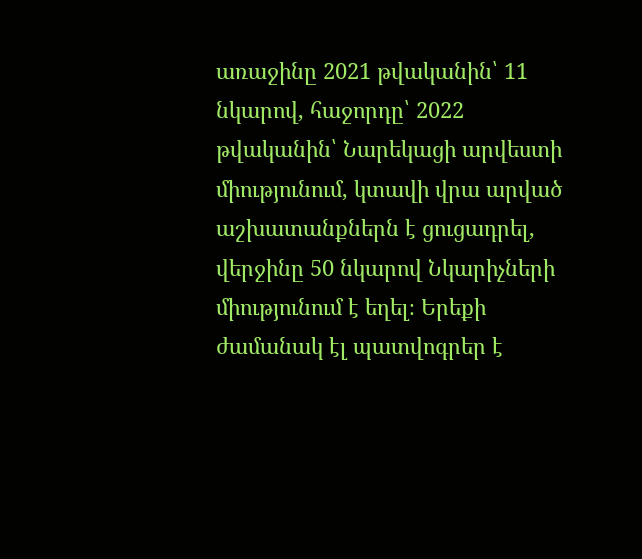առաջինը 2021 թվականին՝ 11 նկարով, հաջորդը՝ 2022 թվականին՝ Նարեկացի արվեստի միությունում, կտավի վրա արված աշխատանքներն է ցուցադրել, վերջինը 50 նկարով Նկարիչների միությունում է եղել։ Երեքի ժամանակ էլ պատվոգրեր է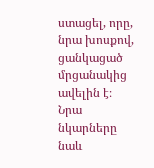ստացել, որը, նրա խոսքով, ցանկացած մրցանակից ավելին է։ Նրա նկարները նաև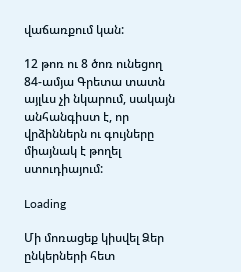վաճառքում կան:

12 թոռ ու 8 ծոռ ունեցող 84-ամյա Գրետա տատն այլևս չի նկարում, սակայն անհանգիստ է, որ վրձիններն ու գույները միայնակ է թողել ստուդիայում:

Loading

Մի մոռացեք կիսվել Ձեր ընկերների հետ